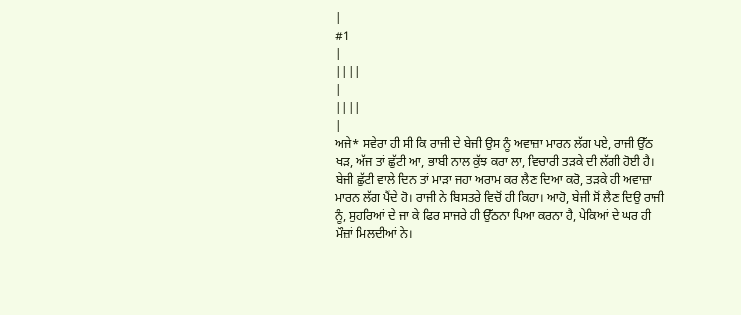|
#1
|
||||
|
||||
|
ਅਜੇ* ਸਵੇਰਾ ਹੀ ਸੀ ਕਿ ਰਾਜੀ ਦੇ ਬੇਜੀ ਉਸ ਨੂੰ ਅਵਾਜ਼ਾ ਮਾਰਨ ਲੱਗ ਪਏ, ਰਾਜੀ ਉੱਠ ਖੜ, ਅੱਜ ਤਾਂ ਛੁੱਟੀ ਆ, ਭਾਬੀ ਨਾਲ ਕੁੱਝ ਕਰਾ ਲਾ, ਵਿਚਾਰੀ ਤੜਕੇ ਦੀ ਲੱਗੀ ਹੋਈ ਹੈ।
ਬੇਜੀ ਛੁੱਟੀ ਵਾਲੇ ਦਿਨ ਤਾਂ ਮਾੜਾ ਜਹਾ ਅਰਾਮ ਕਰ ਲੈਣ ਦਿਆ ਕਰੋ, ਤੜਕੇ ਹੀ ਅਵਾਜ਼ਾ ਮਾਰਨ ਲੱਗ ਪੈਂਦੇ ਹੋ। ਰਾਜੀ ਨੇ ਬਿਸਤਰੇ ਵਿਚੋਂ ਹੀ ਕਿਹਾ। ਆਹੋ, ਬੇਜੀ ਸੋਂ ਲੈਣ ਦਿਉ ਰਾਜੀ ਨੂੰ, ਸੁਹਰਿਆਂ ਦੇ ਜਾ ਕੇ ਫਿਰ ਸਾਜਰੇ ਹੀ ਉੱਠਨਾ ਪਿਆ ਕਰਨਾ ਹੈ, ਪੇਕਿਆਂ ਦੇ ਘਰ ਹੀ ਮੌਜ਼ਾਂ ਮਿਲਦੀਆਂ ਨੇ।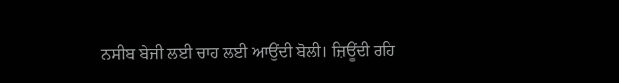ਨਸੀਬ ਬੇਜੀ ਲਈ ਚਾਹ ਲਈ ਆਉਂਦੀ ਬੋਲੀ। ਜ਼ਿਊਂਦੀ ਰਹਿ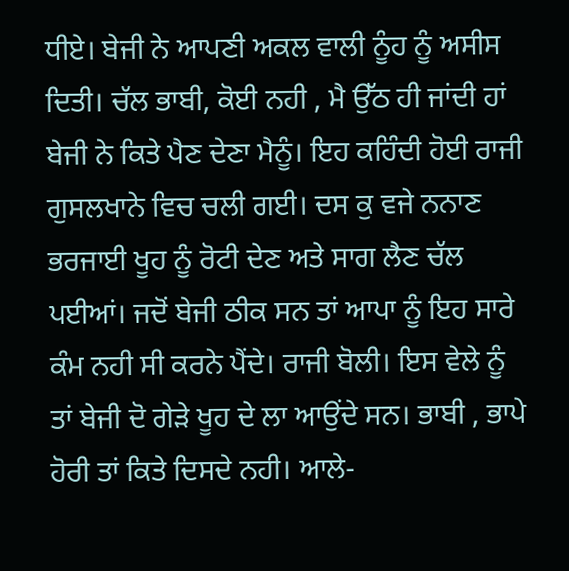ਧੀਏ। ਬੇਜੀ ਨੇ ਆਪਣੀ ਅਕਲ ਵਾਲੀ ਨੂੰਹ ਨੂੰ ਅਸੀਸ ਦਿਤੀ। ਚੱਲ ਭਾਬੀ, ਕੋਈ ਨਹੀ , ਮੈ ਉੱਠ ਹੀ ਜਾਂਦੀ ਹਾਂ ਬੇਜੀ ਨੇ ਕਿਤੇ ਪੈਣ ਦੇਣਾ ਮੈਨੂੰ। ਇਹ ਕਹਿੰਦੀ ਹੋਈ ਰਾਜੀ ਗੁਸਲਖਾਨੇ ਵਿਚ ਚਲੀ ਗਈ। ਦਸ ਕੁ ਵਜੇ ਨਨਾਣ ਭਰਜਾਈ ਖੂਹ ਨੂੰ ਰੋਟੀ ਦੇਣ ਅਤੇ ਸਾਗ ਲੈਣ ਚੱਲ ਪਈਆਂ। ਜਦੋਂ ਬੇਜੀ ਠੀਕ ਸਨ ਤਾਂ ਆਪਾ ਨੂੰ ਇਹ ਸਾਰੇ ਕੰਮ ਨਹੀ ਸੀ ਕਰਨੇ ਪੈਂਦੇ। ਰਾਜੀ ਬੋਲੀ। ਇਸ ਵੇਲੇ ਨੂੰ ਤਾਂ ਬੇਜੀ ਦੋ ਗੇੜੇ ਖੂਹ ਦੇ ਲਾ ਆਉਂਦੇ ਸਨ। ਭਾਬੀ , ਭਾਪੇ ਹੋਰੀ ਤਾਂ ਕਿਤੇ ਦਿਸਦੇ ਨਹੀ। ਆਲੇ-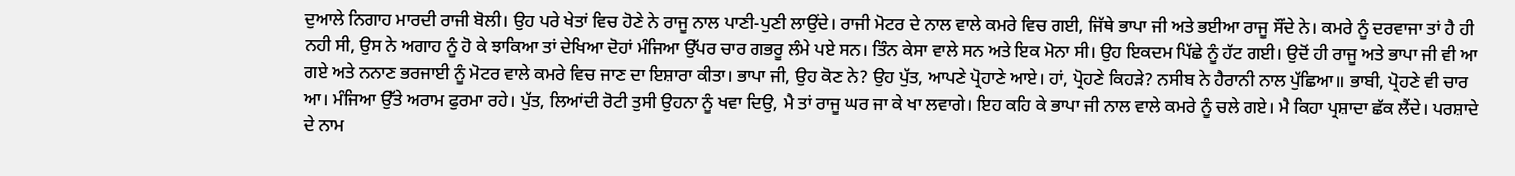ਦੁਆਲੇ ਨਿਗਾਹ ਮਾਰਦੀ ਰਾਜੀ ਬੋਲੀ। ਉਹ ਪਰੇ ਖੇਤਾਂ ਵਿਚ ਹੋਣੇ ਨੇ ਰਾਜੂ ਨਾਲ ਪਾਣੀ-ਪੁਣੀ ਲਾਉਂਦੇ। ਰਾਜੀ ਮੋਟਰ ਦੇ ਨਾਲ ਵਾਲੇ ਕਮਰੇ ਵਿਚ ਗਈ, ਜਿੱਥੇ ਭਾਪਾ ਜੀ ਅਤੇ ਭਈਆ ਰਾਜੂ ਸੌਂਦੇ ਨੇ। ਕਮਰੇ ਨੂੰ ਦਰਵਾਜਾ ਤਾਂ ਹੈ ਹੀ ਨਹੀ ਸੀ, ਉਸ ਨੇ ਅਗਾਹ ਨੂੰ ਹੋ ਕੇ ਝਾਕਿਆ ਤਾਂ ਦੇਖਿਆ ਦੋਹਾਂ ਮੰਜਿਆ ਉੱਪਰ ਚਾਰ ਗਭਰੂ ਲੰਮੇ ਪਏ ਸਨ। ਤਿੰਨ ਕੇਸਾ ਵਾਲੇ ਸਨ ਅਤੇ ਇਕ ਮੋਨਾ ਸੀ। ਉਹ ਇਕਦਮ ਪਿੱਛੇ ਨੂੰ ਹੱਟ ਗਈ। ਉਦੋਂ ਹੀ ਰਾਜੂ ਅਤੇ ਭਾਪਾ ਜੀ ਵੀ ਆ ਗਏ ਅਤੇ ਨਨਾਣ ਭਰਜਾਈ ਨੂੰ ਮੋਟਰ ਵਾਲੇ ਕਮਰੇ ਵਿਚ ਜਾਣ ਦਾ ਇਸ਼ਾਰਾ ਕੀਤਾ। ਭਾਪਾ ਜੀ, ਉਹ ਕੋਣ ਨੇ? ਉਹ ਪੁੱਤ, ਆਪਣੇ ਪ੍ਰੋਹਾਣੇ ਆਏ। ਹਾਂ, ਪ੍ਰੋਹਣੇ ਕਿਹੜੇ? ਨਸੀਬ ਨੇ ਹੈਰਾਨੀ ਨਾਲ ਪੁੱਛਿਆ॥ ਭਾਬੀ, ਪ੍ਰੋਹਣੇ ਵੀ ਚਾਰ ਆ। ਮੰਜਿਆ ਉੱਤੇ ਅਰਾਮ ਫੁਰਮਾ ਰਹੇ। ਪੁੱਤ, ਲਿਆਂਦੀ ਰੋਟੀ ਤੁਸੀ ਉਹਨਾ ਨੂੰ ਖਵਾ ਦਿਉ, ਮੈ ਤਾਂ ਰਾਜੂ ਘਰ ਜਾ ਕੇ ਖਾ ਲਵਾਗੇ। ਇਹ ਕਹਿ ਕੇ ਭਾਪਾ ਜੀ ਨਾਲ ਵਾਲੇ ਕਮਰੇ ਨੂੰ ਚਲੇ ਗਏ। ਮੈ ਕਿਹਾ ਪ੍ਰਸ਼ਾਦਾ ਛੱਕ ਲੈਂਦੇ। ਪਰਸ਼ਾਦੇ ਦੇ ਨਾਮ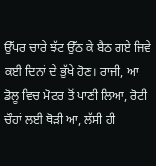ਉੱਪਰ ਚਾਰੇ ਝੱਟ ਉੱਠ ਕੇ ਬੈਠ ਗਏ ਜਿਵੇ ਕਈ ਦਿਨਾਂ ਦੇ ਭੁੱਖੇ ਹੋਣ। ਰਾਜੀ, ਆ ਡੋਲੂ ਵਿਚ ਮੋਟਰ ਤੋਂ ਪਾਣੀ ਲਿਆ, ਰੋਟੀ ਚੌਹਾਂ ਲਈ ਥੋੜੀ ਆ, ਲੱਸੀ ਹੀ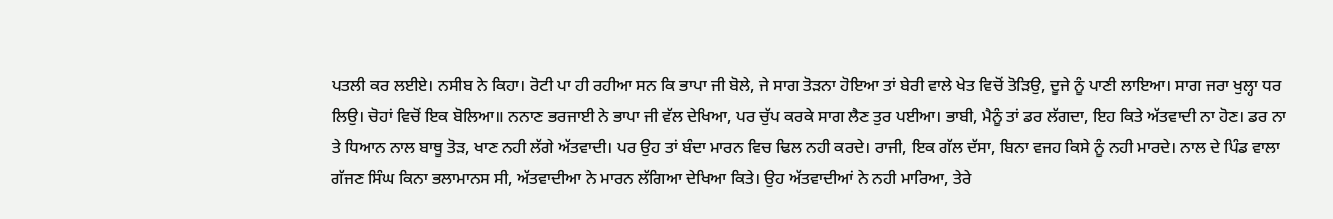ਪਤਲੀ ਕਰ ਲਈਏ। ਨਸੀਬ ਨੇ ਕਿਹਾ। ਰੋਟੀ ਪਾ ਹੀ ਰਹੀਆ ਸਨ ਕਿ ਭਾਪਾ ਜੀ ਬੋਲੇ, ਜੇ ਸਾਗ ਤੋੜਨਾ ਹੋਇਆ ਤਾਂ ਬੇਰੀ ਵਾਲੇ ਖੇਤ ਵਿਚੋਂ ਤੋੜਿਉ, ਦੂਜੇ ਨੂੰ ਪਾਣੀ ਲਾਇਆ। ਸਾਗ ਜਰਾ ਖੁਲ੍ਹਾ ਧਰ ਲਿਉ। ਚੋਹਾਂ ਵਿਚੋਂ ਇਕ ਬੋਲਿਆ॥ ਨਨਾਣ ਭਰਜਾਈ ਨੇ ਭਾਪਾ ਜੀ ਵੱਲ ਦੇਖਿਆ, ਪਰ ਚੁੱਪ ਕਰਕੇ ਸਾਗ ਲੈਣ ਤੁਰ ਪਈਆ। ਭਾਬੀ, ਮੈਨੂੰ ਤਾਂ ਡਰ ਲੱਗਦਾ, ਇਹ ਕਿਤੇ ਅੱਤਵਾਦੀ ਨਾ ਹੋਣ। ਡਰ ਨਾ ਤੇ ਧਿਆਨ ਨਾਲ ਬਾਥੂ ਤੋੜ, ਖਾਣ ਨਹੀ ਲੱਗੇ ਅੱਤਵਾਦੀ। ਪਰ ਉਹ ਤਾਂ ਬੰਦਾ ਮਾਰਨ ਵਿਚ ਢਿਲ ਨਹੀ ਕਰਦੇ। ਰਾਜੀ, ਇਕ ਗੱਲ ਦੱਸਾ, ਬਿਨਾ ਵਜਹ ਕਿਸੇ ਨੂੰ ਨਹੀ ਮਾਰਦੇ। ਨਾਲ ਦੇ ਪਿੰਡ ਵਾਲਾ ਗੱਜਣ ਸਿੰਘ ਕਿਨਾ ਭਲਾਮਾਨਸ ਸੀ, ਅੱਤਵਾਦੀਆ ਨੇ ਮਾਰਨ ਲੱਗਿਆ ਦੇਖਿਆ ਕਿਤੇ। ਉਹ ਅੱਤਵਾਦੀਆਂ ਨੇ ਨਹੀ ਮਾਰਿਆ, ਤੇਰੇ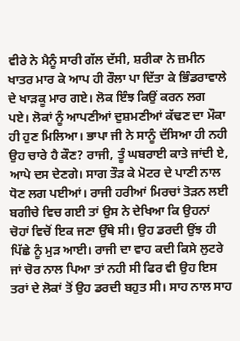ਵੀਰੇ ਨੇ ਮੈਨੂੰ ਸਾਰੀ ਗੱਲ ਦੱਸੀ, ਸ਼ਰੀਕਾ ਨੇ ਜ਼ਮੀਨ ਖਾਤਰ ਮਾਰ ਕੇ ਆਪ ਹੀ ਰੌਲਾ ਪਾ ਦਿੱਤਾ ਕੇ ਭਿੰਡਰਾਵਾਲੇ ਦੇ ਖਾੜਕੂ ਮਾਰ ਗਏ। ਲੋਕ ਇੰਝ ਕਿਉਂ ਕਰਨ ਲਗ ਪਏ। ਲੋਕਾਂ ਨੂੰ ਆਪਣੀਆਂ ਦੁਸ਼ਮਣੀਆਂ ਕੱਢਣ ਦਾ ਮੌਕਾ ਹੀ ਹੁਣ ਮਿਲਿਆ। ਭਾਪਾ ਜੀ ਨੇ ਸਾਨੂੰ ਦੱਸਿਆ ਹੀ ਨਹੀ ਉਹ ਚਾਰੇ ਹੈ ਕੌਣ? ਰਾਜੀ, ਤੂੰ ਘਬਰਾਈ ਕਾਤੇ ਜਾਂਦੀ ਏ, ਆਪੇ ਦਸ ਦੇਣਗੇ। ਸਾਗ ਤੌੜ ਕੇ ਮੋਟਰ ਦੇ ਪਾਣੀ ਨਾਲ ਧੋਣ ਲਗ ਪਈਆਂ। ਰਾਜੀ ਹਰੀਆਂ ਮਿਰਚਾਂ ਤੋੜਨ ਲਈ ਬਗੀਚੇ ਵਿਚ ਗਈ ਤਾਂ ਉਸ ਨੇ ਦੇਖਿਆ ਕਿ ਉਹਨਾਂ ਚੋਹਾਂ ਵਿਚੋਂ ਇਕ ਜਣਾ ਉੱਥੇ ਸੀ। ਉਹ ਡਰਦੀ ਉਂਝ ਹੀ ਪਿੱਛੇ ਨੂੰ ਮੁੜ ਆਈ। ਰਾਜੀ ਦਾ ਵਾਹ ਕਦੀ ਕਿਸੇ ਲੁਟਰੇ ਜਾਂ ਚੋਰ ਨਾਲ ਪਿਆ ਤਾਂ ਨਹੀ ਸੀ ਫਿਰ ਵੀ ਉਹ ਇਸ ਤਰਾਂ ਦੇ ਲੋਕਾਂ ਤੋਂ ਉਹ ਡਰਦੀ ਬਹੁਤ ਸੀ। ਸਾਹ ਨਾਲ ਸਾਹ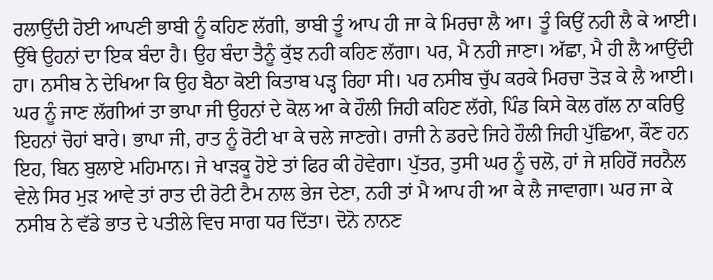ਰਲਾਉਂਦੀ ਹੋਈ ਆਪਣੀ ਭਾਬੀ ਨੂੰ ਕਹਿਣ ਲੱਗੀ, ਭਾਬੀ ਤੂੰ ਆਪ ਹੀ ਜਾ ਕੇ ਮਿਰਚਾ ਲੈ ਆ। ਤੂੰ ਕਿਉਂ ਨਹੀ ਲੈ ਕੇ ਆਈ। ਉੱਥੇ ਉਹਨਾਂ ਦਾ ਇਕ ਬੰਦਾ ਹੈ। ਉਹ ਬੰਦਾ ਤੈਨੂੰ ਕੁੱਝ ਨਹੀ ਕਹਿਣ ਲੱਗਾ। ਪਰ, ਮੈ ਨਹੀ ਜਾਣਾ। ਅੱਛਾ, ਮੈ ਹੀ ਲੈ ਆਉਂਦੀ ਹਾ। ਨਸੀਬ ਨੇ ਦੇਖਿਆ ਕਿ ਉਹ ਬੈਠਾ ਕੋਈ ਕਿਤਾਬ ਪੜ੍ਹ ਰਿਹਾ ਸੀ। ਪਰ ਨਸੀਬ ਚੁੱਪ ਕਰਕੇ ਮਿਰਚਾ ਤੋੜ ਕੇ ਲੈ ਆਈ। ਘਰ ਨੂੰ ਜਾਣ ਲੱਗੀਆਂ ਤਾ ਭਾਪਾ ਜੀ ਉਹਨਾਂ ਦੇ ਕੋਲ ਆ ਕੇ ਹੌਲੀ ਜਿਹੀ ਕਹਿਣ ਲੱਗੇ, ਪਿੰਡ ਕਿਸੇ ਕੋਲ ਗੱਲ ਨਾ ਕਰਿਉ ਇਹਨਾਂ ਚੋਹਾਂ ਬਾਰੇ। ਭਾਪਾ ਜੀ, ਰਾਤ ਨੂੰ ਰੋਟੀ ਖਾ ਕੇ ਚਲੇ ਜਾਣਗੇ। ਰਾਜੀ ਨੇ ਡਰਦੇ ਜਿਹੇ ਹੌਲੀ ਜਿਹੀ ਪੁੱਛਿਆ, ਕੌਣ ਹਨ ਇਹ, ਬਿਨ ਬੁਲਾਏ ਮਹਿਮਾਨ। ਜੇ ਖਾੜਕੂ ਹੋਏ ਤਾਂ ਫਿਰ ਕੀ ਹੋਵੇਗਾ। ਪੁੱਤਰ, ਤੁਸੀ ਘਰ ਨੂੰ ਚਲੋ, ਹਾਂ ਜੇ ਸ਼ਹਿਰੋਂ ਜਰਨੈਲ ਵੇਲੇ ਸਿਰ ਮੁੜ ਆਵੇ ਤਾਂ ਰਾਤ ਦੀ ਰੋਟੀ ਟੈਮ ਨਾਲ ਭੇਜ ਦੇਣਾ, ਨਹੀ ਤਾਂ ਮੈ ਆਪ ਹੀ ਆ ਕੇ ਲੈ ਜਾਵਾਗਾ। ਘਰ ਜਾ ਕੇ ਨਸੀਬ ਨੇ ਵੱਡੇ ਭਾਤ ਦੇ ਪਤੀਲੇ ਵਿਚ ਸਾਗ ਧਰ ਦਿੱਤਾ। ਦੋਨੋ ਨਾਨਣ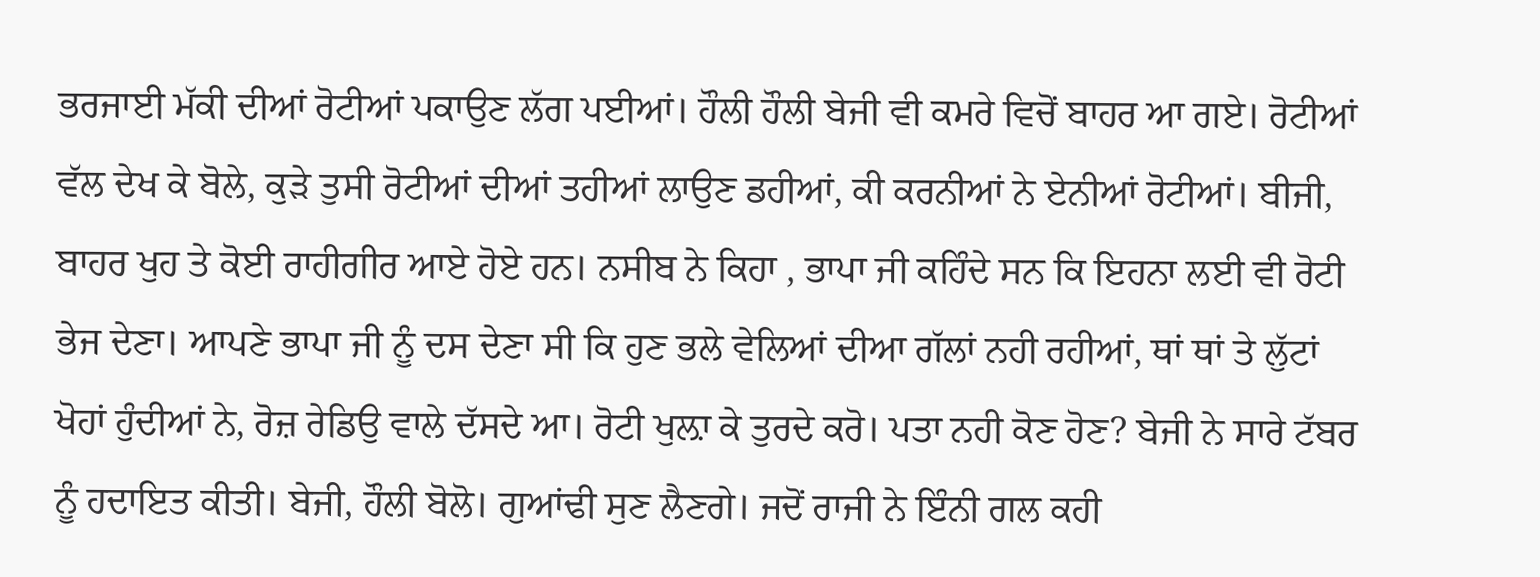ਭਰਜਾਈ ਮੱਕੀ ਦੀਆਂ ਰੋਟੀਆਂ ਪਕਾਉਣ ਲੱਗ ਪਈਆਂ। ਹੌਲੀ ਹੌਲੀ ਬੇਜੀ ਵੀ ਕਮਰੇ ਵਿਚੋਂ ਬਾਹਰ ਆ ਗਏ। ਰੋਟੀਆਂ ਵੱਲ ਦੇਖ ਕੇ ਬੋਲੇ, ਕੁੜੇ ਤੁਸੀ ਰੋਟੀਆਂ ਦੀਆਂ ਤਹੀਆਂ ਲਾਉਣ ਡਹੀਆਂ, ਕੀ ਕਰਨੀਆਂ ਨੇ ਏਨੀਆਂ ਰੋਟੀਆਂ। ਬੀਜੀ, ਬਾਹਰ ਖੁਹ ਤੇ ਕੋਈ ਰਾਹੀਗੀਰ ਆਏ ਹੋਏ ਹਨ। ਨਸੀਬ ਨੇ ਕਿਹਾ , ਭਾਪਾ ਜੀ ਕਹਿੰਦੇ ਸਨ ਕਿ ਇਹਨਾ ਲਈ ਵੀ ਰੋਟੀ ਭੇਜ ਦੇਣਾ। ਆਪਣੇ ਭਾਪਾ ਜੀ ਨੂੰ ਦਸ ਦੇਣਾ ਸੀ ਕਿ ਹੁਣ ਭਲੇ ਵੇਲਿਆਂ ਦੀਆ ਗੱਲਾਂ ਨਹੀ ਰਹੀਆਂ, ਥਾਂ ਥਾਂ ਤੇ ਲੁੱਟਾਂ ਖੋਹਾਂ ਹੁੰਦੀਆਂ ਨੇ, ਰੋਜ਼ ਰੇਡਿਉ ਵਾਲੇ ਦੱਸਦੇ ਆ। ਰੋਟੀ ਖੁਲ਼ਾ ਕੇ ਤੁਰਦੇ ਕਰੋ। ਪਤਾ ਨਹੀ ਕੋਣ ਹੋਣ? ਬੇਜੀ ਨੇ ਸਾਰੇ ਟੱਬਰ ਨੂੰ ਹਦਾਇਤ ਕੀਤੀ। ਬੇਜੀ, ਹੌਲੀ ਬੋਲੋ। ਗੁਆਂਢੀ ਸੁਣ ਲੈਣਗੇ। ਜਦੋਂ ਰਾਜੀ ਨੇ ਇੰਨੀ ਗਲ ਕਹੀ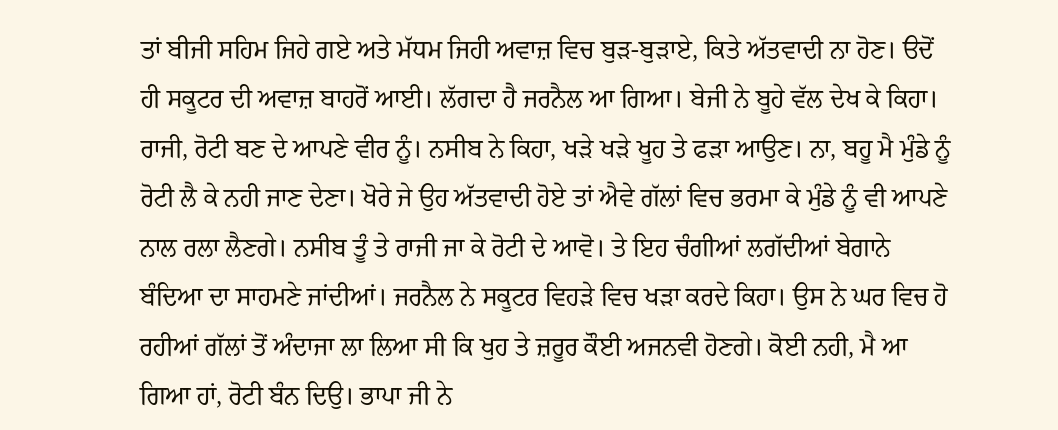ਤਾਂ ਬੀਜੀ ਸਹਿਮ ਜਿਹੇ ਗਏ ਅਤੇ ਮੱਧਮ ਜਿਹੀ ਅਵਾਜ਼ ਵਿਚ ਬੁੜ-ਬੁੜਾਏ, ਕਿਤੇ ਅੱਤਵਾਦੀ ਨਾ ਹੋਣ। ੳਦੋਂ ਹੀ ਸਕੂਟਰ ਦੀ ਅਵਾਜ਼ ਬਾਹਰੋਂ ਆਈ। ਲੱਗਦਾ ਹੈ ਜਰਨੈਲ ਆ ਗਿਆ। ਬੇਜੀ ਨੇ ਬੂਹੇ ਵੱਲ ਦੇਖ ਕੇ ਕਿਹਾ। ਰਾਜੀ, ਰੋਟੀ ਬਣ ਦੇ ਆਪਣੇ ਵੀਰ ਨੂੰ। ਨਸੀਬ ਨੇ ਕਿਹਾ, ਖੜੇ ਖੜੇ ਖੂਹ ਤੇ ਫੜਾ ਆਉਣ। ਨਾ, ਬਹੂ ਮੈ ਮੁੰਡੇ ਨੂੰ ਰੋਟੀ ਲੈ ਕੇ ਨਹੀ ਜਾਣ ਦੇਣਾ। ਖੋਰੇ ਜੇ ਉਹ ਅੱਤਵਾਦੀ ਹੋਏ ਤਾਂ ਐਵੇ ਗੱਲਾਂ ਵਿਚ ਭਰਮਾ ਕੇ ਮੁੰਡੇ ਨੂੰ ਵੀ ਆਪਣੇ ਨਾਲ ਰਲਾ ਲੈਣਗੇ। ਨਸੀਬ ਤੂੰ ਤੇ ਰਾਜੀ ਜਾ ਕੇ ਰੋਟੀ ਦੇ ਆਵੋ। ਤੇ ਇਹ ਚੰਗੀਆਂ ਲਗੱਦੀਆਂ ਬੇਗਾਨੇ ਬੰਦਿਆ ਦਾ ਸਾਹਮਣੇ ਜਾਂਦੀਆਂ। ਜਰਨੈਲ ਨੇ ਸਕੂਟਰ ਵਿਹੜੇ ਵਿਚ ਖੜਾ ਕਰਦੇ ਕਿਹਾ। ਉਸ ਨੇ ਘਰ ਵਿਚ ਹੋ ਰਹੀਆਂ ਗੱਲਾਂ ਤੋਂ ਅੰਦਾਜਾ ਲਾ ਲਿਆ ਸੀ ਕਿ ਖੁਹ ਤੇ ਜ਼ਰੂਰ ਕੌਈ ਅਜਨਵੀ ਹੋਣਗੇ। ਕੋਈ ਨਹੀ, ਮੈ ਆ ਗਿਆ ਹਾਂ, ਰੋਟੀ ਬੰਨ ਦਿਉ। ਭਾਪਾ ਜੀ ਨੇ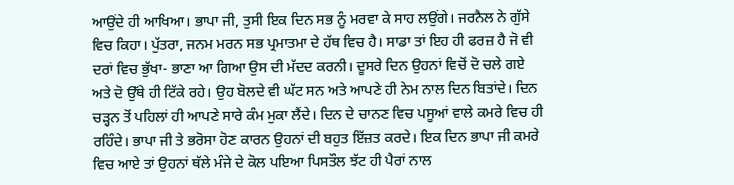ਆਉਂਦੇ ਹੀ ਆਖਿਆ। ਭਾਪਾ ਜੀ, ਤੁਸੀ ਇਕ ਦਿਨ ਸਭ ਨੂੰ ਮਰਵਾ ਕੇ ਸਾਹ ਲਉਂਗੇ। ਜਰਨੈਲ ਨੇ ਗੁੱਸੇ ਵਿਚ ਕਿਹਾ। ਪੁੱਤਰਾ, ਜਨਮ ਮਰਨ ਸਭ ਪ੍ਰਮਾਤਮਾ ਦੇ ਹੱਥ ਵਿਚ ਹੈ। ਸਾਡਾ ਤਾਂ ਇਹ ਹੀ ਫਰਜ਼ ਹੈ ਜੋ ਵੀ ਦਰਾਂ ਵਿਚ ਭੁੱਖਾ- ਭਾਣਾ ਆ ਗਿਆ ਉਸ ਦੀ ਮੱਦਦ ਕਰਨੀ। ਦੂਸਰੇ ਦਿਨ ਉਹਨਾਂ ਵਿਚੋਂ ਦੋ ਚਲੇ ਗਏ ਅਤੇ ਦੋ ਉੱਥੇ ਹੀ ਟਿੱਕੇ ਰਹੇ। ਉਹ ਬੋਲਦੇ ਵੀ ਘੱਟ ਸਨ ਅਤੇ ਆਪਣੇ ਹੀ ਨੇਮ ਨਾਲ ਦਿਨ ਬਿਤਾਂਦੇ। ਦਿਨ ਚੜ੍ਹਨ ਤੋਂ ਪਹਿਲਾਂ ਹੀ ਆਪਣੇ ਸਾਰੇ ਕੰਮ ਮੁਕਾ ਲੈਂਦੇ। ਦਿਨ ਦੇ ਚਾਨਣ ਵਿਚ ਪਸੂਆਂ ਵਾਲੇ ਕਮਰੇ ਵਿਚ ਹੀ ਰਹਿੰਦੇ। ਭਾਪਾ ਜੀ ਤੇ ਭਰੋਸਾ ਹੋਣ ਕਾਰਨ ਉਹਨਾਂ ਦੀ ਬਹੁਤ ਇੱਜ਼ਤ ਕਰਦੇ। ਇਕ ਦਿਨ ਭਾਪਾ ਜੀ ਕਮਰੇ ਵਿਚ ਆਏ ਤਾਂ ਉਹਨਾਂ ਥੱਲੇ ਮੰਜੇ ਦੇ ਕੋਲ ਪਇਆ ਪਿਸਤੌਲ ਝੱਟ ਹੀ ਪੈਰਾਂ ਨਾਲ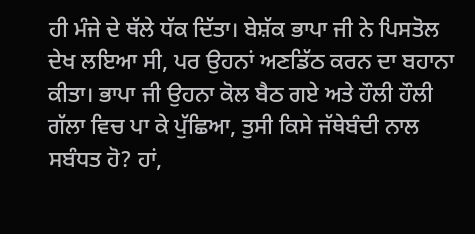ਹੀ ਮੰਜੇ ਦੇ ਥੱਲੇ ਧੱਕ ਦਿੱਤਾ। ਬੇਸ਼ੱਕ ਭਾਪਾ ਜੀ ਨੇ ਪਿਸਤੋਲ ਦੇਖ ਲਇਆ ਸੀ, ਪਰ ਉਹਨਾਂ ਅਣਡਿੱਠ ਕਰਨ ਦਾ ਬਹਾਨਾ ਕੀਤਾ। ਭਾਪਾ ਜੀ ਉਹਨਾ ਕੋਲ ਬੈਠ ਗਏ ਅਤੇ ਹੌਲੀ ਹੌਲੀ ਗੱਲਾ ਵਿਚ ਪਾ ਕੇ ਪੁੱਛਿਆ, ਤੁਸੀ ਕਿਸੇ ਜੱਥੇਬੰਦੀ ਨਾਲ ਸਬੰਧਤ ਹੋ? ਹਾਂ,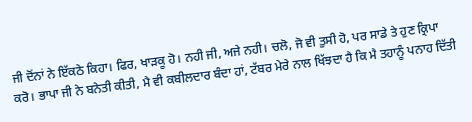ਜੀ ਦੋਂਨਾਂ ਨੇ ਇੱਕਠੇ ਕਿਹਾ। ਫਿਰ, ਖਾੜਕੂ ਹੋ। ਨਹੀ ਜੀ, ਅਜੇ ਨਹੀ। ਚਲੋ, ਜੋ ਵੀ ਤੁਸੀ ਹੋ, ਪਰ ਸਾਡੇ ਤੇ ਹੁਣ ਕ੍ਰਿਪਾ ਕਰੋ। ਭਾਪਾ ਜੀ ਨੇ ਬਨੇਤੀ ਕੀਤੀ, ਮੈ ਵੀ ਕਬੀਲਦਾਰ ਬੰਦਾ ਹਾਂ, ਟੱਬਰ ਮੇਰੇ ਨਾਲ ਖਿੱਝਦਾ ਹੈ ਕਿ ਮੈ ਤਹਾਨੂੰ ਪਨਾਹ ਦਿੱਤੀ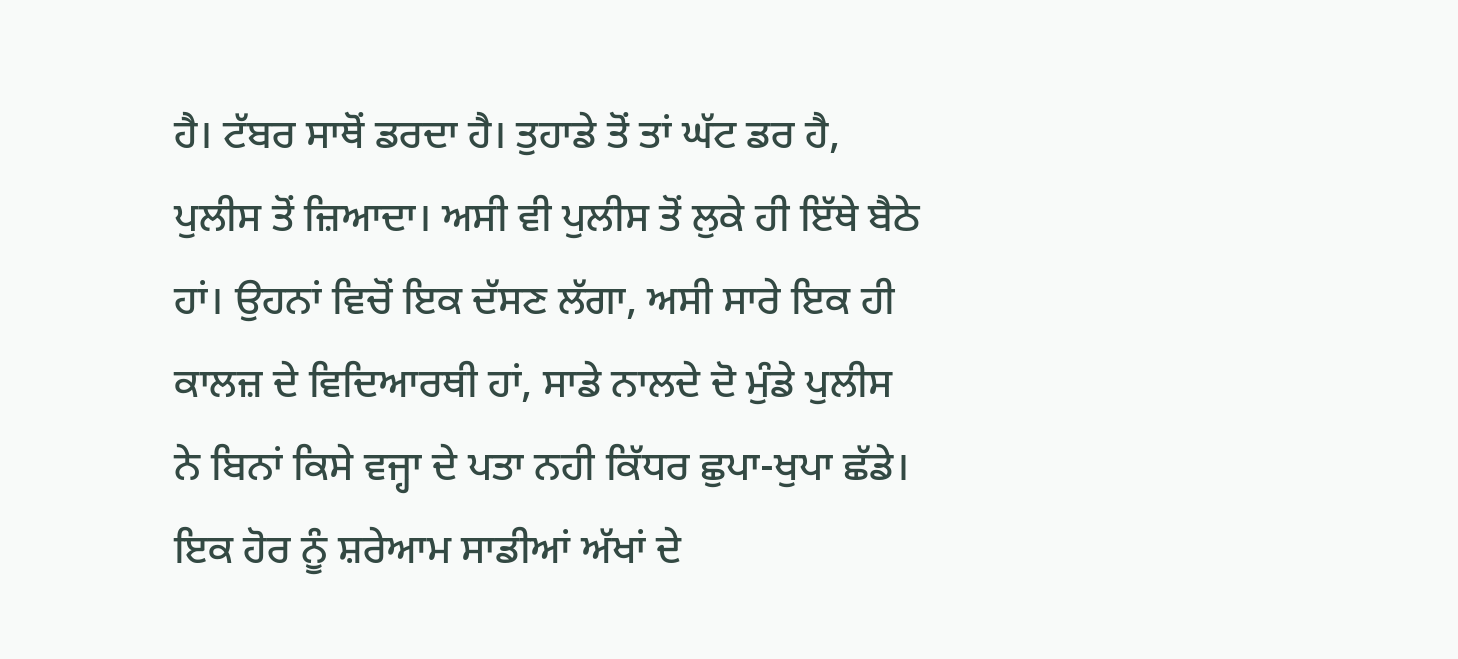ਹੈ। ਟੱਬਰ ਸਾਥੋਂ ਡਰਦਾ ਹੈ। ਤੁਹਾਡੇ ਤੋਂ ਤਾਂ ਘੱਟ ਡਰ ਹੈ, ਪੁਲੀਸ ਤੋਂ ਜ਼ਿਆਦਾ। ਅਸੀ ਵੀ ਪੁਲੀਸ ਤੋਂ ਲੁਕੇ ਹੀ ਇੱਥੇ ਬੈਠੇ ਹਾਂ। ਉਹਨਾਂ ਵਿਚੋਂ ਇਕ ਦੱਸਣ ਲੱਗਾ, ਅਸੀ ਸਾਰੇ ਇਕ ਹੀ ਕਾਲਜ਼ ਦੇ ਵਿਦਿਆਰਥੀ ਹਾਂ, ਸਾਡੇ ਨਾਲਦੇ ਦੋ ਮੁੰਡੇ ਪੁਲੀਸ ਨੇ ਬਿਨਾਂ ਕਿਸੇ ਵਜ੍ਹਾ ਦੇ ਪਤਾ ਨਹੀ ਕਿੱਧਰ ਛੁਪਾ-ਖੁਪਾ ਛੱਡੇ। ਇਕ ਹੋਰ ਨੂੰ ਸ਼ਰੇਆਮ ਸਾਡੀਆਂ ਅੱਖਾਂ ਦੇ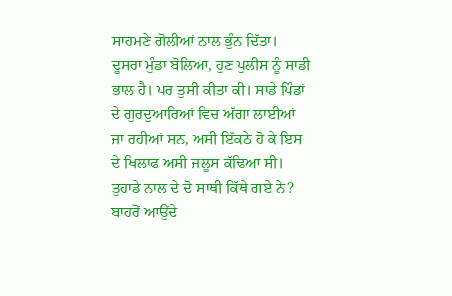ਸਾਹਮਣੇ ਗੋਲੀਆਂ ਨਾਲ ਭੁੰਨ ਦਿੱਤਾ। ਦੂਸਰਾ ਮੁੰਡਾ ਬੋਲਿਆ, ਹੁਣ ਪੁਲੀਸ ਨੂੰ ਸਾਡੀ ਭਾਲ ਹੈ। ਪਰ ਤੁਸੀ ਕੀਤਾ ਕੀ। ਸਾਡੇ ਪਿੰਡਾਂ ਦੇ ਗੁਰਦੁਆਰਿਆਂ ਵਿਚ ਅੱਗਾ ਲਾਈਆਂ ਜਾ ਰਹੀਆਂ ਸਨ, ਅਸੀ ਇੱਕਠੇ ਹੋ ਕੇ ਇਸ ਦੇ ਖਿਲਾਫ ਅਸੀ ਜਲੂਸ ਕੱਢਿਆ ਸੀ। ਤੁਹਾਡੇ ਨਾਲ ਦੇ ਦੋ ਸਾਥੀ ਕਿੱਥੇ ਗਏ ਨੇ? ਬਾਹਰੋਂ ਆਉਂਦੇ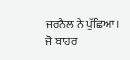ਜਰਨੈਲ ਨੇ ਪੁੱਛਿਆ। ਜੋ ਬਾਹਰ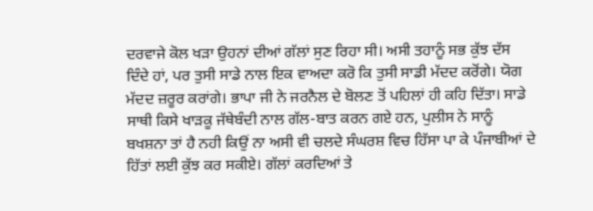ਦਰਵਾਜੇ ਕੋਲ ਖੜਾ ਉਹਨਾਂ ਦੀਆਂ ਗੱਲਾਂ ਸੁਣ ਰਿਹਾ ਸੀ। ਅਸੀ ਤਹਾਨੂੰ ਸਭ ਕੁੱਝ ਦੱਸ ਦਿੰਦੇ ਹਾਂ, ਪਰ ਤੁਸੀ ਸਾਡੇ ਨਾਲ ਇਕ ਵਾਅਦਾ ਕਰੋ ਕਿ ਤੁਸੀ ਸਾਡੀ ਮੱਦਦ ਕਰੋਂਗੇ। ਯੋਗ ਮੱਦਦ ਜ਼ਰੂਰ ਕਰਾਂਗੇ। ਭਾਪਾ ਜੀ ਨੇ ਜਰਨੈਲ ਦੇ ਬੋਲਣ ਤੋਂ ਪਹਿਲਾਂ ਹੀ ਕਹਿ ਦਿੱਤਾ। ਸਾਡੇ ਸਾਥੀ ਕਿਸੇ ਖਾੜਕੂ ਜੱਥੇਬੰਦੀ ਨਾਲ ਗੱਲ-ਬਾਤ ਕਰਨ ਗਏ ਹਨ, ਪੁਲੀਸ ਨੇ ਸਾਨੂੰ ਬਖਸ਼ਨਾ ਤਾਂ ਹੈ ਨਹੀ ਕਿਉਂ ਨਾ ਅਸੀ ਵੀ ਚਲਦੇ ਸੰਘਰਸ਼ ਵਿਚ ਹਿੱਸਾ ਪਾ ਕੇ ਪੰਜਾਬੀਆਂ ਦੇ ਹਿੱਤਾਂ ਲਈ ਕੁੱਝ ਕਰ ਸਕੀਏ। ਗੱਲਾਂ ਕਰਦਿਆਂ ਤੇ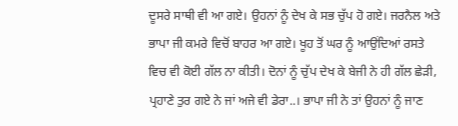ਦੂਸਰੇ ਸਾਥੀ ਵੀ ਆ ਗਏ। ਉਹਨਾਂ ਨੂੰ ਦੇਖ ਕੇ ਸਭ ਚੁੱਪ ਹੋ ਗਏ। ਜਰਨੈਲ ਅਤੇ ਭਾਪਾ ਜੀ ਕਮਰੇ ਵਿਚੋਂ ਬਾਹਰ ਆ ਗਏ। ਖੂਹ ਤੋਂ ਘਰ ਨੂੰ ਆਉਂਦਿਆਂ ਰਸਤੇ ਵਿਚ ਵੀ ਕੋਈ ਗੱਲ ਨਾ ਕੀਤੀ। ਦੋਨਾਂ ਨੂੰ ਚੁੱਪ ਦੇਖ ਕੇ ਬੇਜੀ ਨੇ ਹੀ ਗੱਲ ਛੇੜੀ, ਪ੍ਰਹਾਣੇ ਤੁਰ ਗਏ ਨੇ ਜਾਂ ਅਜੇ ਵੀ ਡੇਰਾ..। ਭਾਪਾ ਜੀ ਨੇ ਤਾਂ ਉਹਨਾਂ ਨੂੰ ਜਾਣ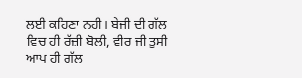ਲਈ ਕਹਿਣਾ ਨਹੀ। ਬੇਜੀ ਦੀ ਗੱਲ ਵਿਚ ਹੀ ਰੱਜ਼ੀ ਬੋਲੀ, ਵੀਰ ਜੀ ਤੁਸੀ ਆਪ ਹੀ ਗੱਲ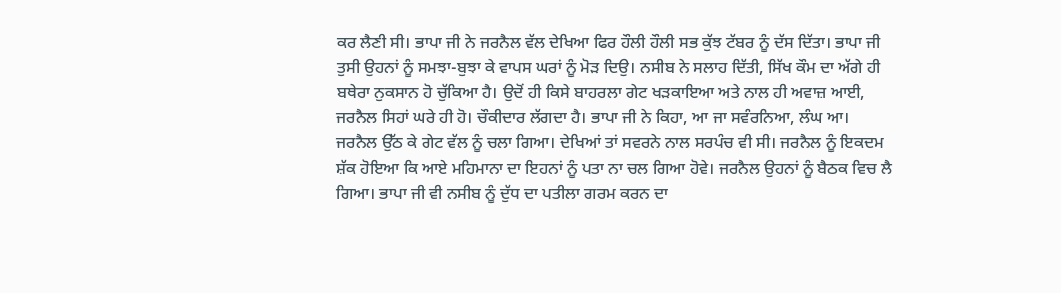ਕਰ ਲੈਣੀ ਸੀ। ਭਾਪਾ ਜੀ ਨੇ ਜਰਨੈਲ ਵੱਲ ਦੇਖਿਆ ਫਿਰ ਹੌਲੀ ਹੌਲੀ ਸਭ ਕੁੱਝ ਟੱਬਰ ਨੂੰ ਦੱਸ ਦਿੱਤਾ। ਭਾਪਾ ਜੀ ਤੁਸੀ ਉਹਨਾਂ ਨੂੰ ਸਮਝਾ-ਬੁਝਾ ਕੇ ਵਾਪਸ ਘਰਾਂ ਨੂੰ ਮੋੜ ਦਿਉ। ਨਸੀਬ ਨੇ ਸਲਾਹ ਦਿੱਤੀ, ਸਿੱਖ ਕੌਮ ਦਾ ਅੱਗੇ ਹੀ ਬਥੇਰਾ ਨੁਕਸਾਨ ਹੋ ਚੁੱਕਿਆ ਹੈ। ਉਦੋਂ ਹੀ ਕਿਸੇ ਬਾਹਰਲਾ ਗੇਟ ਖੜਕਾਇਆ ਅਤੇ ਨਾਲ ਹੀ ਅਵਾਜ਼ ਆਈ, ਜਰਨੈਲ ਸਿਹਾਂ ਘਰੇ ਹੀ ਹੋ। ਚੌਕੀਦਾਰ ਲੱਗਦਾ ਹੈ। ਭਾਪਾ ਜੀ ਨੇ ਕਿਹਾ, ਆ ਜਾ ਸਵੰਰਨਿਆ, ਲੰਘ ਆ। ਜਰਨੈਲ ਉੱਠ ਕੇ ਗੇਟ ਵੱਲ ਨੂੰ ਚਲਾ ਗਿਆ। ਦੇਖਿਆਂ ਤਾਂ ਸਵਰਨੇ ਨਾਲ ਸਰਪੰਚ ਵੀ ਸੀ। ਜਰਨੈਲ ਨੂੰ ਇਕਦਮ ਸ਼ੱਕ ਹੋਇਆ ਕਿ ਆਏ ਮਹਿਮਾਨਾ ਦਾ ਇਹਨਾਂ ਨੂੰ ਪਤਾ ਨਾ ਚਲ ਗਿਆ ਹੋਵੇ। ਜਰਨੈਲ ਉਹਨਾਂ ਨੂੰ ਬੈਠਕ ਵਿਚ ਲੈ ਗਿਆ। ਭਾਪਾ ਜੀ ਵੀ ਨਸੀਬ ਨੂੰ ਦੁੱਧ ਦਾ ਪਤੀਲਾ ਗਰਮ ਕਰਨ ਦਾ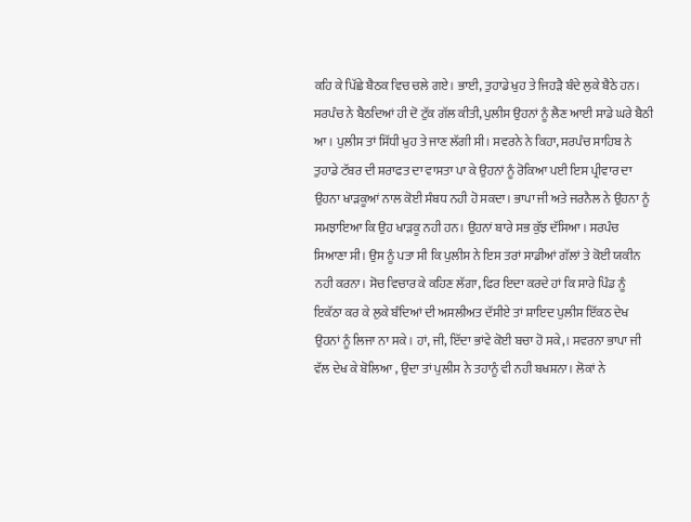ਕਹਿ ਕੇ ਪਿੱਛੇ ਬੈਠਕ ਵਿਚ ਚਲੇ ਗਏ। ਭਾਈ, ਤੁਹਾਡੇ ਖੁਹ ਤੇ ਜਿਹੜੈ ਬੰਦੇ ਲੁਕੇ ਬੈਠੇ ਹਨ। ਸਰਪੰਚ ਨੇ ਬੈਠਦਿਆਂ ਹੀ ਦੋ ਟੁੱਕ ਗੱਲ ਕੀਤੀ, ਪੁਲੀਸ ਉਹਨਾਂ ਨੂੰ ਲੈਣ ਆਈ ਸਾਡੇ ਘਰੇ ਬੈਠੀ ਆ। ਪੁਲੀਸ ਤਾਂ ਸਿੱਧੀ ਖੁਹ ਤੇ ਜਾਣ ਲੱਗੀ ਸੀ। ਸਵਰਨੇ ਨੇ ਕਿਹਾ, ਸਰਪੰਚ ਸਾਹਿਬ ਨੇ ਤੁਹਾਡੇ ਟੱਬਰ ਦੀ ਸ਼ਰਾਫਤ ਦਾ ਵਾਸਤਾ ਪਾ ਕੇ ਉਹਨਾਂ ਨੂੰ ਰੋਕਿਆ ਪਈ ਇਸ ਪ੍ਰੀਵਾਰ ਦਾ ਉਹਨਾ ਖਾੜਕੂਆਂ ਨਾਲ ਕੋਈ ਸੰਬਧ ਨਹੀ ਹੋ ਸਕਦਾ। ਭਾਪਾ ਜੀ ਅਤੇ ਜਰਨੈਲ ਨੇ ਉਹਨਾ ਨੂੰ ਸਮਝਾਇਆ ਕਿ ਉਹ ਖਾੜਕੂ ਨਹੀ ਹਨ। ਉਹਨਾਂ ਬਾਰੇ ਸਭ ਕੁੱਝ ਦੱਸਿਆ। ਸਰਪੰਚ ਸਿਆਣਾ ਸੀ। ਉਸ ਨੂੰ ਪਤਾ ਸੀ ਕਿ ਪੁਲੀਸ ਨੇ ਇਸ ਤਰਾਂ ਸਾਡੀਆਂ ਗੱਲਾਂ ਤੇ ਕੋਈ ਯਕੀਨ ਨਹੀ ਕਰਨਾ। ਸੋਚ ਵਿਚਾਰ ਕੇ ਕਹਿਣ ਲੱਗਾ, ਫਿਰ ਇਦਾ ਕਰਦੇ ਹਾਂ ਕਿ ਸਾਰੇ ਪਿੰਡ ਨੂੰ ਇਕੱਠਾ ਕਰ ਕੇ ਲੁਕੇ ਬੰਦਿਆਂ ਦੀ ਅਸਲੀਅਤ ਦੱਸੀਏ ਤਾਂ ਸ਼ਾਇਦ ਪੁਲੀਸ ਇੱਕਠ ਦੇਖ ਉਹਨਾਂ ਨੂੰ ਲਿਜਾ ਨਾ ਸਕੇ। ਹਾਂ, ਜੀ, ਇੱਦਾ ਭਾਂਵੇ ਕੋਈ ਬਚਾ ਹੋ ਸਕੇ,। ਸਵਰਨਾ ਭਾਪਾ ਜੀ ਵੱਲ ਦੇਖ ਕੇ ਬੋਲਿਆ , ਉਦਾ ਤਾਂ ਪੁਲੀਸ ਨੇ ਤਹਾਨੂੰ ਵੀ ਨਹੀ ਬਖਸ਼ਨਾ। ਲੋਕਾਂ ਨੇ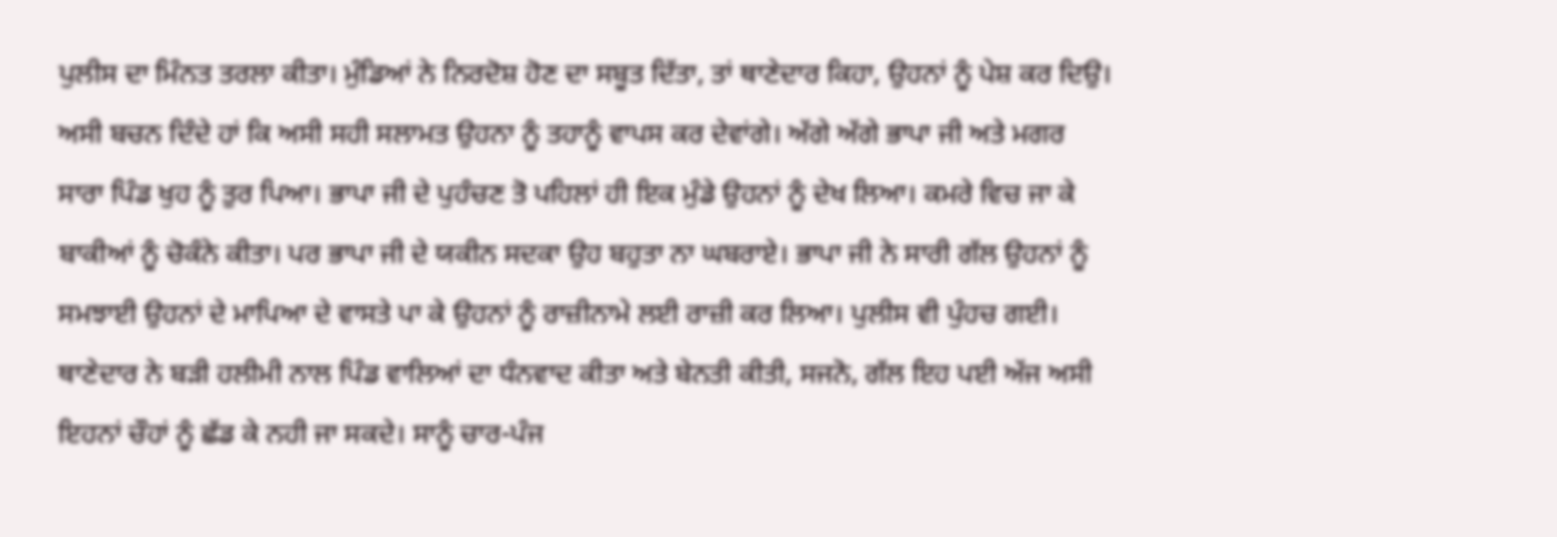ਪੁਲੀਸ ਦਾ ਮਿੰਨਤ ਤਰਲਾ ਕੀਤਾ। ਮੁੰਡਿਆਂ ਨੇ ਨਿਰਦੋਸ਼ ਹੋਣ ਦਾ ਸਬੂਤ ਦਿੱਤਾ, ਤਾਂ ਥਾਣੇਦਾਰ ਕਿਹਾ, ਉਹਨਾਂ ਨੂੰ ਪੇਸ਼ ਕਰ ਦਿਉ। ਅਸੀ ਬਚਨ ਦਿੰਦੇ ਹਾਂ ਕਿ ਅਸੀ ਸਹੀ ਸਲਾਮਤ ਉਹਨਾ ਨੂੰ ਤਹਾਨੂੰ ਵਾਪਸ ਕਰ ਦੇਵਾਂਗੇ। ਅੱਗੇ ਅੱਗੇ ਭਾਪਾ ਜੀ ਅਤੇ ਮਗਰ ਸਾਰਾ ਪਿੰਡ ਖੁਹ ਨੂੰ ਤੁਰ ਪਿਆ। ਭਾਪਾ ਜੀ ਦੇ ਪੁਹੰਚਣ ਤੋ ਪਹਿਲਾਂ ਹੀ ਇਕ ਮੁੰਡੇ ਉਹਨਾਂ ਨੂੰ ਦੇਖ ਲਿਆ। ਕਮਰੇ ਵਿਚ ਜਾ ਕੇ ਬਾਕੀਆਂ ਨੂੰ ਚੋਕੰਨੇ ਕੀਤਾ। ਪਰ ਭਾਪਾ ਜੀ ਦੇ ਯਕੀਨ ਸਦਕਾ ਉਹ ਬਹੁਤਾ ਨਾ ਘਬਰਾਏ। ਭਾਪਾ ਜੀ ਨੇ ਸਾਰੀ ਗੱਲ ਉਹਨਾਂ ਨੂੰ ਸਮਝਾਈ ਉਹਨਾਂ ਦੇ ਮਾਪਿਆ ਦੇ ਵਾਸਤੇ ਪਾ ਕੇ ਉਹਨਾਂ ਨੂੰ ਰਾਜ਼ੀਨਾਮੇ ਲਈ ਰਾਜ਼ੀ ਕਰ ਲਿਆ। ਪੁਲੀਸ ਵੀ ਪੁੰਹਚ ਗਈ। ਥਾਣੇਦਾਰ ਨੇ ਬੜੀ ਹਲੀਮੀ ਨਾਲ ਪਿੰਡ ਵਾਲਿਆਂ ਦਾ ਧੰਨਵਾਦ ਕੀਤਾ ਅਤੇ ਬੇਨਤੀ ਕੀਤੀ, ਸਜਨੋ, ਗੱਲ ਇਹ ਪਈ ਅੱਜ ਅਸੀ ਇਹਨਾਂ ਚੌਹਾਂ ਨੂੰ ਛੱਡ ਕੇ ਨਹੀ ਜਾ ਸਕਦੇ। ਸਾਨੂੰ ਚਾਰ-ਪੰਜ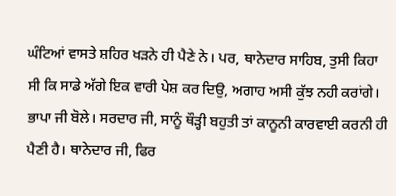ਘੰਟਿਆਂ ਵਾਸਤੇ ਸ਼ਹਿਰ ਖੜਨੇ ਹੀ ਪੈਣੇ ਨੇ। ਪਰ, ਥਾਨੇਦਾਰ ਸਾਹਿਬ, ਤੁਸੀ ਕਿਹਾ ਸੀ ਕਿ ਸਾਡੇ ਅੱਗੇ ਇਕ ਵਾਰੀ ਪੇਸ਼ ਕਰ ਦਿਉ, ਅਗਾਹ ਅਸੀ ਕੁੱਝ ਨਹੀ ਕਰਾਂਗੇ। ਭਾਪਾ ਜੀ ਬੋਲੇ। ਸਰਦਾਰ ਜੀ, ਸਾਨੂੰ ਥੌੜ੍ਹੀ ਬਹੁਤੀ ਤਾਂ ਕਾਨੂਨੀ ਕਾਰਵਾਈ ਕਰਨੀ ਹੀ ਪੈਣੀ ਹੈ। ਥਾਨੇਦਾਰ ਜੀ, ਫਿਰ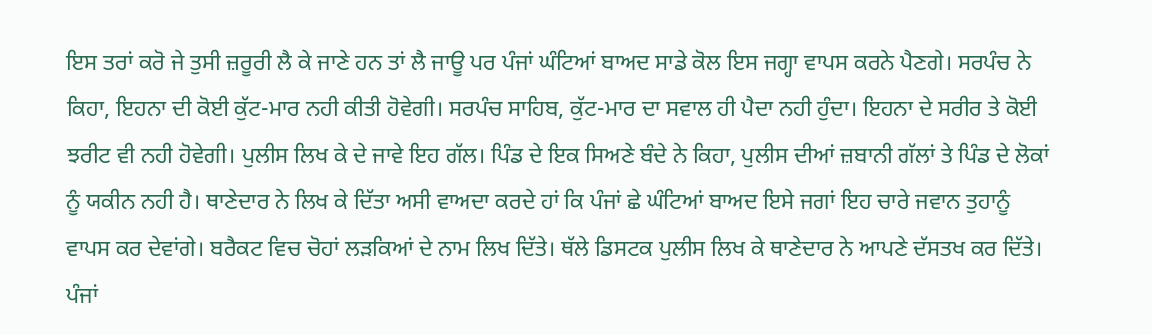ਇਸ ਤਰਾਂ ਕਰੋ ਜੇ ਤੁਸੀ ਜ਼ਰੂਰੀ ਲੈ ਕੇ ਜਾਣੇ ਹਨ ਤਾਂ ਲੈ ਜਾਊ ਪਰ ਪੰਜਾਂ ਘੰਟਿਆਂ ਬਾਅਦ ਸਾਡੇ ਕੋਲ ਇਸ ਜਗ੍ਹਾ ਵਾਪਸ ਕਰਨੇ ਪੈਣਗੇ। ਸਰਪੰਚ ਨੇ ਕਿਹਾ, ਇਹਨਾ ਦੀ ਕੋਈ ਕੁੱਟ-ਮਾਰ ਨਹੀ ਕੀਤੀ ਹੋਵੇਗੀ। ਸਰਪੰਚ ਸਾਹਿਬ, ਕੁੱਟ-ਮਾਰ ਦਾ ਸਵਾਲ ਹੀ ਪੈਦਾ ਨਹੀ ਹੁੰਦਾ। ਇਹਨਾ ਦੇ ਸਰੀਰ ਤੇ ਕੋਈ ਝਰੀਟ ਵੀ ਨਹੀ ਹੋਵੇਗੀ। ਪੁਲੀਸ ਲਿਖ ਕੇ ਦੇ ਜਾਵੇ ਇਹ ਗੱਲ। ਪਿੰਡ ਦੇ ਇਕ ਸਿਅਣੇ ਬੰਦੇ ਨੇ ਕਿਹਾ, ਪੁਲੀਸ ਦੀਆਂ ਜ਼ਬਾਨੀ ਗੱਲਾਂ ਤੇ ਪਿੰਡ ਦੇ ਲੋਕਾਂ ਨੂੰ ਯਕੀਨ ਨਹੀ ਹੈ। ਥਾਣੇਦਾਰ ਨੇ ਲਿਖ ਕੇ ਦਿੱਤਾ ਅਸੀ ਵਾਅਦਾ ਕਰਦੇ ਹਾਂ ਕਿ ਪੰਜਾਂ ਛੇ ਘੰਟਿਆਂ ਬਾਅਦ ਇਸੇ ਜਗਾਂ ਇਹ ਚਾਰੇ ਜਵਾਨ ਤੁਹਾਨੂੰ ਵਾਪਸ ਕਰ ਦੇਵਾਂਗੇ। ਬਰੈਕਟ ਵਿਚ ਚੋਹਾਂ ਲੜਕਿਆਂ ਦੇ ਨਾਮ ਲਿਖ ਦਿੱਤੇ। ਥੱਲੇ ਡਿਸਟਕ ਪੁਲੀਸ ਲਿਖ ਕੇ ਥਾਣੇਦਾਰ ਨੇ ਆਪਣੇ ਦੱਸਤਖ ਕਰ ਦਿੱਤੇ। ਪੰਜਾਂ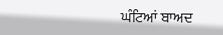ਘੰਟਿਆਂ ਬਾਅਦ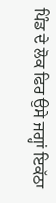ਪਿੰਡ ਦੇ ਲੋਕ ਫਿਰ ਉਸੇ ਜਗ੍ਹਾਂ ਇਕੱਠਾ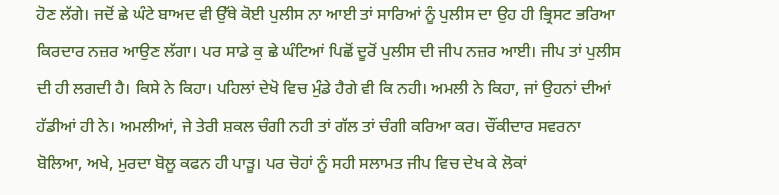ਹੋਣ ਲੱਗੇ। ਜਦੋਂ ਛੇ ਘੰਟੇ ਬਾਅਦ ਵੀ ਉੱਥੇ ਕੋਈ ਪੁਲੀਸ ਨਾ ਆਈ ਤਾਂ ਸਾਰਿਆਂ ਨੂੰ ਪੁਲੀਸ ਦਾ ਉਹ ਹੀ ਭ੍ਰਿਸਟ ਭਰਿਆ ਕਿਰਦਾਰ ਨਜ਼ਰ ਆਉਣ ਲੱਗਾ। ਪਰ ਸਾਡੇ ਕੁ ਛੇ ਘੰਟਿਆਂ ਪਿਛੋਂ ਦੂਰੋਂ ਪੁਲੀਸ ਦੀ ਜੀਪ ਨਜ਼ਰ ਆਈ। ਜੀਪ ਤਾਂ ਪੁਲੀਸ ਦੀ ਹੀ ਲਗਦੀ ਹੈ। ਕਿਸੇ ਨੇ ਕਿਹਾ। ਪਹਿਲਾਂ ਦੇਖੋ ਵਿਚ ਮੁੰਡੇ ਹੈਗੇ ਵੀ ਕਿ ਨਹੀ। ਅਮਲੀ ਨੇ ਕਿਹਾ, ਜਾਂ ਉਹਨਾਂ ਦੀਆਂ ਹੱਡੀਆਂ ਹੀ ਨੇ। ਅਮਲੀਆਂ, ਜੇ ਤੇਰੀ ਸ਼ਕਲ ਚੰਗੀ ਨਹੀ ਤਾਂ ਗੱਲ ਤਾਂ ਚੰਗੀ ਕਰਿਆ ਕਰ। ਚੌਂਕੀਦਾਰ ਸਵਰਨਾ ਬੋਲਿਆ, ਅਖੇ, ਮੁਰਦਾ ਬੋਲੂ ਕਫਨ ਹੀ ਪਾੜੂ। ਪਰ ਚੋਹਾਂ ਨੂੰ ਸਹੀ ਸਲਾਮਤ ਜੀਪ ਵਿਚ ਦੇਖ ਕੇ ਲੋਕਾਂ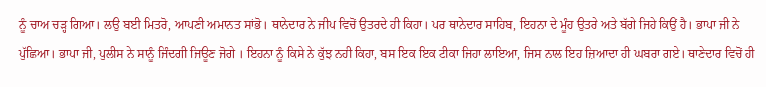ਨੂੰ ਚਾਅ ਚੜ੍ਹ ਗਿਆ। ਲਉ ਬਈ ਮਿਤਰੋ, ਆਪਣੀ ਅਮਾਨਤ ਸਾਂਭੋ। ਥਾਨੇਦਾਰ ਨੇ ਜੀਪ ਵਿਚੋਂ ਉਤਰਦੇ ਹੀ ਕਿਹਾ। ਪਰ ਥਾਨੇਦਾਰ ਸਾਹਿਬ, ਇਹਨਾ ਦੇ ਮੂੰਹ ਉਤਰੇ ਅਤੇ ਬੱਗੇ ਜਿਹੇ ਕਿਉਂ ਹੈ। ਭਾਪਾ ਜੀ ਨੇ ਪੁੱਛਿਆ। ਭਾਪਾ ਜੀ, ਪੁਲੀਸ ਨੇ ਸਾਨੂੰ ਜਿੰਦਗੀ ਜਿਊਣ ਜੋਗੇ । ਇਹਨਾ ਨੂੰ ਕਿਸੇ ਨੇ ਕੁੱਝ ਨਹੀ ਕਿਹਾ, ਬਸ ਇਕ ਇਕ ਟੀਕਾ ਜਿਹਾ ਲਾਇਆ, ਜਿਸ ਨਾਲ ਇਹ ਜ਼ਿਆਦਾ ਹੀ ਘਬਰਾ ਗਏ। ਥਾਣੇਦਾਰ ਵਿਚੋਂ ਹੀ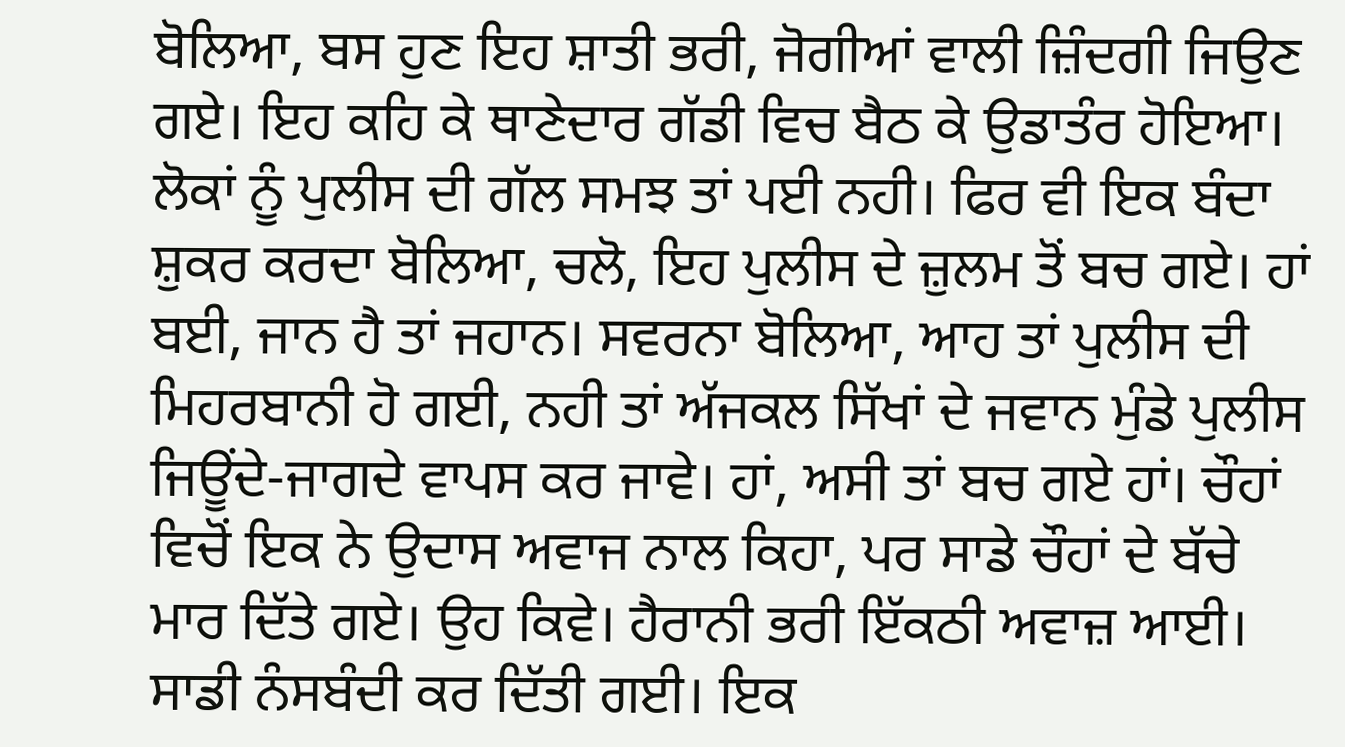ਬੋਲਿਆ, ਬਸ ਹੁਣ ਇਹ ਸ਼ਾਤੀ ਭਰੀ, ਜੋਗੀਆਂ ਵਾਲੀ ਜ਼ਿੰਦਗੀ ਜਿਉਣ ਗਏ। ਇਹ ਕਹਿ ਕੇ ਥਾਣੇਦਾਰ ਗੱਡੀ ਵਿਚ ਬੈਠ ਕੇ ਉਡਾਤੰਰ ਹੋਇਆ। ਲੋਕਾਂ ਨੂੰ ਪੁਲੀਸ ਦੀ ਗੱਲ ਸਮਝ ਤਾਂ ਪਈ ਨਹੀ। ਫਿਰ ਵੀ ਇਕ ਬੰਦਾ ਸ਼ੁਕਰ ਕਰਦਾ ਬੋਲਿਆ, ਚਲੋ, ਇਹ ਪੁਲੀਸ ਦੇ ਜ਼ੁਲਮ ਤੋਂ ਬਚ ਗਏ। ਹਾਂ ਬਈ, ਜਾਨ ਹੈ ਤਾਂ ਜਹਾਨ। ਸਵਰਨਾ ਬੋਲਿਆ, ਆਹ ਤਾਂ ਪੁਲੀਸ ਦੀ ਮਿਹਰਬਾਨੀ ਹੋ ਗਈ, ਨਹੀ ਤਾਂ ਅੱਜਕਲ ਸਿੱਖਾਂ ਦੇ ਜਵਾਨ ਮੁੰਡੇ ਪੁਲੀਸ ਜਿਊਂਦੇ-ਜਾਗਦੇ ਵਾਪਸ ਕਰ ਜਾਵੇ। ਹਾਂ, ਅਸੀ ਤਾਂ ਬਚ ਗਏ ਹਾਂ। ਚੌਹਾਂ ਵਿਚੋਂ ਇਕ ਨੇ ਉਦਾਸ ਅਵਾਜ ਨਾਲ ਕਿਹਾ, ਪਰ ਸਾਡੇ ਚੌਹਾਂ ਦੇ ਬੱਚੇ ਮਾਰ ਦਿੱਤੇ ਗਏ। ਉਹ ਕਿਵੇ। ਹੈਰਾਨੀ ਭਰੀ ਇੱਕਠੀ ਅਵਾਜ਼ ਆਈ। ਸਾਡੀ ਨੰਸਬੰਦੀ ਕਰ ਦਿੱਤੀ ਗਈ। ਇਕ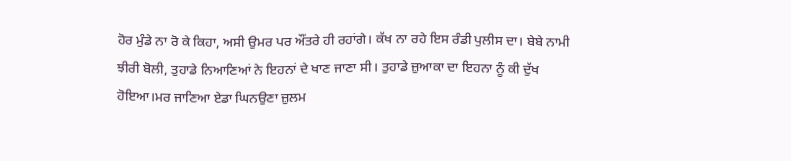ਹੋਰ ਮੁੰਡੇ ਨਾ ਰੋ ਕੇ ਕਿਹਾ, ਅਸੀ ਉਮਰ ਪਰ ਔਂਤਰੇ ਹੀ ਰਹਾਂਗੇ। ਕੱਖ ਨਾ ਰਹੇ ਇਸ ਰੰਡੀ ਪੁਲੀਸ ਦਾ। ਬੇਬੇ ਨਾਮੀ ਝੀਰੀ ਬੋਲੀ, ਤੁਹਾਡੇ ਨਿਆਣਿਆਂ ਨੇ ਇਹਨਾਂ ਦੇ ਖਾਣ ਜਾਣਾ ਸੀ। ਤੁਹਾਡੇ ਜ਼ੁਆਕਾ ਦਾ ਇਹਨਾ ਨੂੰ ਕੀ ਦੁੱਖ ਹੋਇਆ।ਮਰ ਜਾਣਿਆ ਏਡਾ ਘਿਨਉਣਾ ਜ਼ੁਲਮ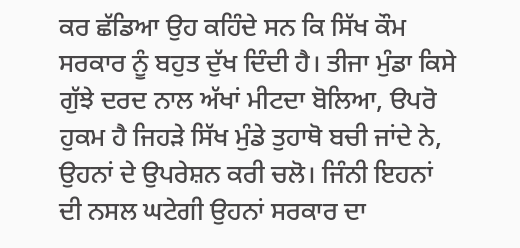ਕਰ ਛੱਡਿਆ ਉਹ ਕਹਿੰਦੇ ਸਨ ਕਿ ਸਿੱਖ ਕੌਮ ਸਰਕਾਰ ਨੂੰ ਬਹੁਤ ਦੁੱਖ ਦਿੰਦੀ ਹੈ। ਤੀਜਾ ਮੁੰਡਾ ਕਿਸੇ ਗੁੱਝੇ ਦਰਦ ਨਾਲ ਅੱਖਾਂ ਮੀਟਦਾ ਬੋਲਿਆ, ੳਪਰੋ ਹੁਕਮ ਹੈ ਜਿਹੜੇ ਸਿੱਖ ਮੁੰਡੇ ਤੁਹਾਥੋ ਬਚੀ ਜਾਂਦੇ ਨੇ, ਉਹਨਾਂ ਦੇ ਉਪਰੇਸ਼ਨ ਕਰੀ ਚਲੋ। ਜਿੰਨੀ ਇਹਨਾਂ ਦੀ ਨਸਲ ਘਟੇਗੀ ਉਹਨਾਂ ਸਰਕਾਰ ਦਾ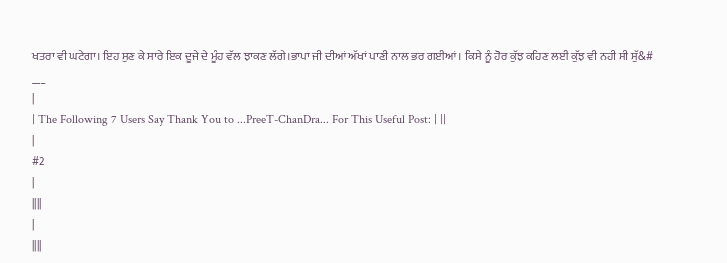ਖਤਰਾ ਵੀ ਘਟੇਗਾ। ਇਹ ਸੁਣ ਕੇ ਸਾਰੇ ਇਕ ਦੂਜੇ ਦੇ ਮੂੰਹ ਵੱਲ ਝਾਕਣ ਲੱਗੇ।ਭਾਪਾ ਜੀ ਦੀਆਂ ਅੱਖਾਂ ਪਾਣੀ ਨਾਲ ਭਰ ਗਈਆਂ। ਕਿਸੇ ਨੂੰ ਹੋਰ ਕੁੱਝ ਕਹਿਣ ਲਈ ਕੁੱਝ ਵੀ ਨਹੀ ਸੀ ਸੁੱ&#
___
|
| The Following 7 Users Say Thank You to ...PreeT-ChanDra... For This Useful Post: | ||
|
#2
|
||||
|
||||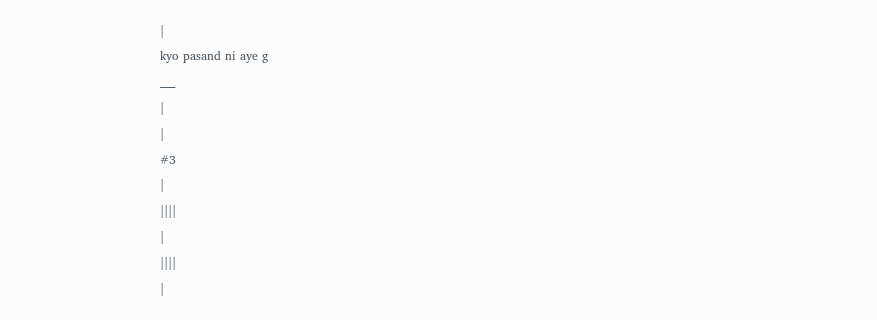|
kyo pasand ni aye g
___
|
|
#3
|
||||
|
||||
|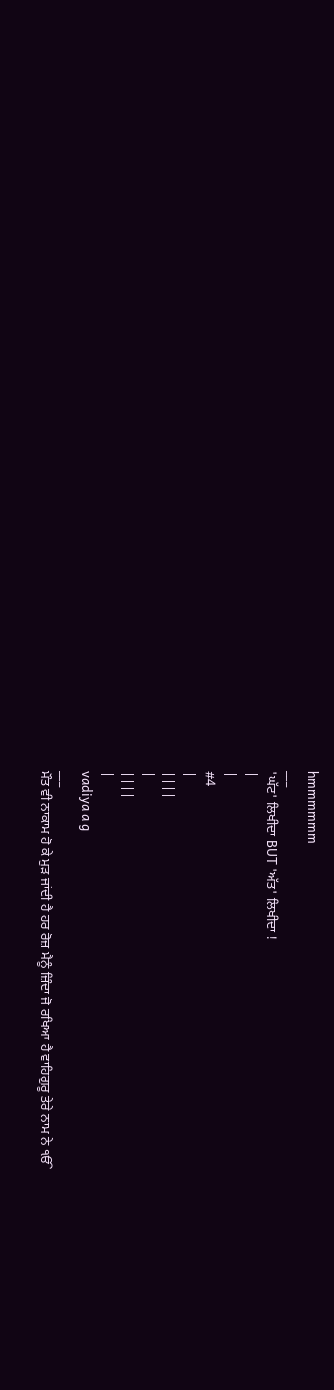hmmmmmm
___
'ਘੱਟ' ਲਿਖੀਦਾ BUT 'ਅੱਤ' ਲਿਖੀਦਾ !
|
|
#4
|
||||
|
||||
|
vadiya a g
___
ਮੌਤ ਵੀ ਨਾਕਾਮ ਹੋ ਕੇ ਮੁੜ ਜਾਂਦੀ ਹੈ ਹਰ ਰੋਜ਼ ਮੈਨੂੰ ਜ਼ਿੰਦਾ ਜੋ ਰਖਿਆ ਹੈ ਵਾਹਿਗੁਰੂ ਤੇਰੇ ਨਾਮ ਨੇ ੴ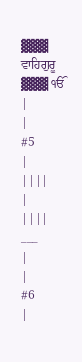▓▓▓ ਵਾਹਿਗੁਰੂ ▓▓▓ ੴ |
|
#5
|
||||
|
||||
___
|
|
#6
|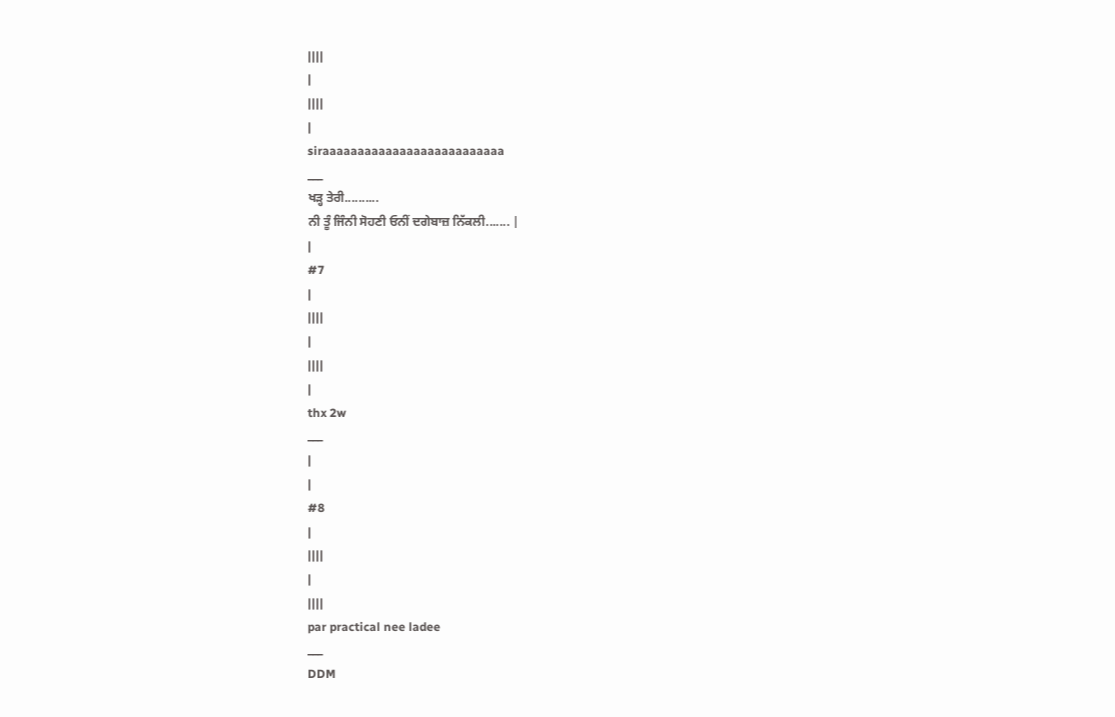||||
|
||||
|
siraaaaaaaaaaaaaaaaaaaaaaaaaa
___
ਖੜ੍ਹ ਤੇਰੀ..........
ਨੀ ਤੂੰ ਜਿੰਨੀ ਸੋਹਣੀ ਓਨੀਂ ਦਗੇਬਾਜ਼ ਨਿੱਕਲੀ....... |
|
#7
|
||||
|
||||
|
thx 2w
___
|
|
#8
|
||||
|
||||
par practical nee ladee
___
DDM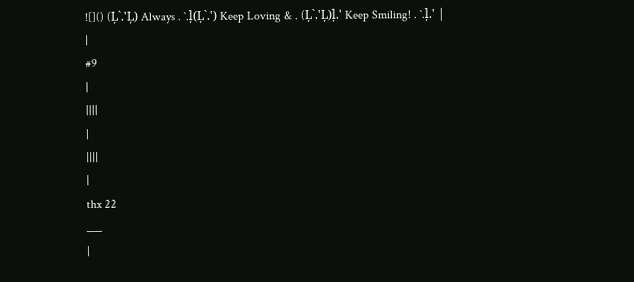![]() (Ļ`.'Ļ) Always . `.ļ(Ļ`.') Keep Loving & . (Ļ`.'Ļ)ļ.' Keep Smiling! . `.ļ.' |
|
#9
|
||||
|
||||
|
thx 22
___
|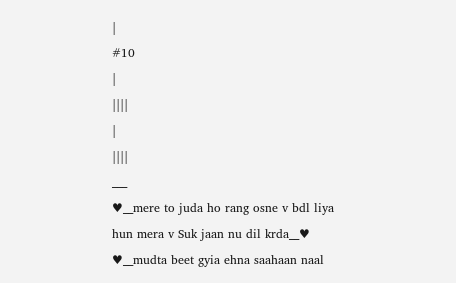|
#10
|
||||
|
||||
___
♥__mere to juda ho rang osne v bdl liya hun mera v Suk jaan nu dil krda__♥ ♥__mudta beet gyia ehna saahaan naal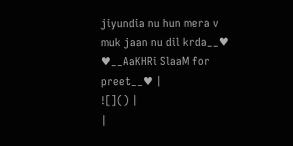jiyundia nu hun mera v muk jaan nu dil krda__♥ ♥__AaKHRi SlaaM for preet__♥ |
![]() |
|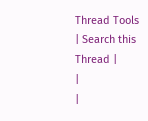Thread Tools | Search this Thread |
|
|